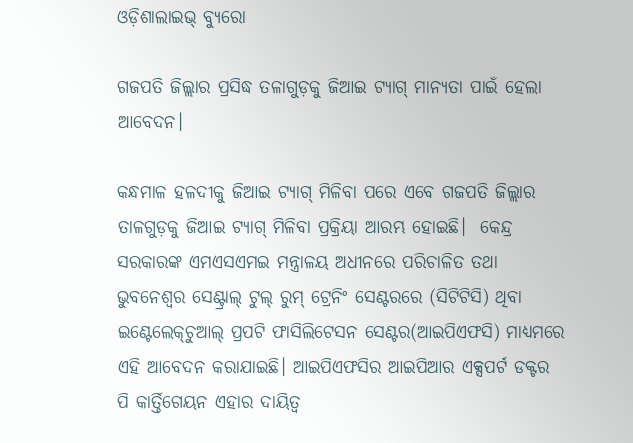ଓଡ଼ିଶାଲାଇଭ୍‌ ବ୍ୟୁରୋ

ଗଜପତି ଜିଲ୍ଲାର ପ୍ରସିଦ୍ଧ ତଳାଗୁଡ଼କୁ ଜିଆଇ ଟ୍ୟାଗ୍‌ ମାନ୍ୟତା ପାଇଁ ହେଲା ଆବେଦନ।

କନ୍ଧମାଳ ହଳଦୀକୁ ଜିଆଇ ଟ୍ୟାଗ୍‌ ମିଳିବା ପରେ ଏବେ ଗଜପତି ଜିଲ୍ଲାର ତାଳଗୁଡ଼କୁ ଜିଆଇ ଟ୍ୟାଗ୍‌ ମିଳିବା ପ୍ରକ୍ରିୟା ଆରମ୍ଭ ହୋଇଛି।  କେନ୍ଦ୍ର ସରକାରଙ୍କ ଏମଏସଏମଇ ମନ୍ତ୍ରାଳୟ ଅଧୀନରେ ପରିଚାଳିତ ତଥା ଭୁବନେଶ୍ୱର ସେଣ୍ଟ୍ରାଲ୍ ଟୁଲ୍‌ ରୁମ୍‌ ଟ୍ରେନିଂ ସେଣ୍ଟରରେ (ସିଟିଟିସି) ଥିବା ଇଣ୍ଟେଲେକ୍‌ଚୁଆଲ୍‌ ପ୍ରପଟି ଫାସିଲିଟେସନ ସେଣ୍ଟର(ଆଇପିଏଫସି) ମାଧ୍ୟମରେ ଏହି ଆବେଦନ କରାଯାଇଛି। ଆଇପିଏଫସିର ଆଇପିଆର ଏକ୍ସପର୍ଟ ଡକ୍ଟର ପି କାର୍ତ୍ତିଗେୟନ ଏହାର ଦାୟିତ୍ୱ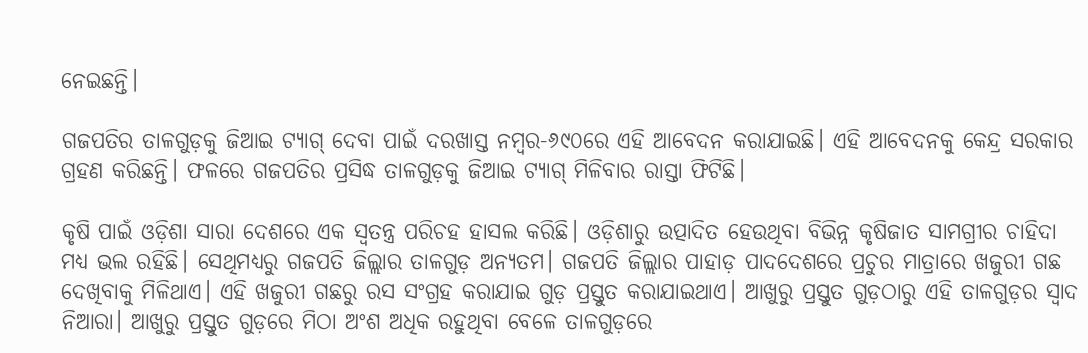ନେଇଛନ୍ତି।

ଗଜପତିର ତାଳଗୁଡ଼କୁ ଜିଆଇ ଟ୍ୟାଗ୍‌ ଦେବା ପାଇଁ ଦରଖାସ୍ତ ନମ୍ବର-୬୯୦ରେ ଏହି ଆବେଦନ କରାଯାଇଛି। ଏହି ଆବେଦନକୁ କେନ୍ଦ୍ର ସରକାର ଗ୍ରହଣ କରିଛନ୍ତି। ଫଳରେ ଗଜପତିର ପ୍ରସିଦ୍ଧ ତାଳଗୁଡ଼କୁ ଜିଆଇ ଟ୍ୟାଗ୍‌ ମିଳିବାର ରାସ୍ତା ଫିଟିଛି।

କୃଷି ପାଇଁ ଓଡ଼ିଶା ସାରା ଦେଶରେ ଏକ ସ୍ୱତନ୍ତ୍ର ପରିଚହ ହାସଲ କରିଛି। ଓଡ଼ିଶାରୁ ଉତ୍ପାଦିତ ହେଉଥିବା ବିଭିନ୍ନ କୃଷିଜାତ ସାମଗ୍ରୀର ଚାହିଦା ମଧ୍ୟ ଭଲ ରହିଛି। ସେଥିମଧ୍ୟରୁ ଗଜପତି ଜିଲ୍ଲାର ତାଳଗୁଡ଼ ଅନ୍ୟତମ। ଗଜପତି ଜିଲ୍ଲାର ପାହାଡ଼ ପାଦଦେଶରେ ପ୍ରଚୁର ମାତ୍ରାରେ ଖଜୁରୀ ଗଛ ଦେଖିବାକୁ ମିଳିଥାଏ। ଏହି ଖଜୁରୀ ଗଛରୁ ରସ ସଂଗ୍ରହ କରାଯାଇ ଗୁଡ଼ ପ୍ରସ୍ତୁତ କରାଯାଇଥାଏ। ଆଖୁରୁ ପ୍ରସ୍ତୁତ ଗୁଡ଼ଠାରୁ ଏହି ତାଳଗୁଡ଼ର ସ୍ୱାଦ ନିଆରା। ଆଖୁରୁ ପ୍ରସ୍ତୁତ ଗୁଡ଼ରେ ମିଠା ଅଂଶ ଅଧିକ ରହୁଥିବା ବେଳେ ତାଳଗୁଡ଼ରେ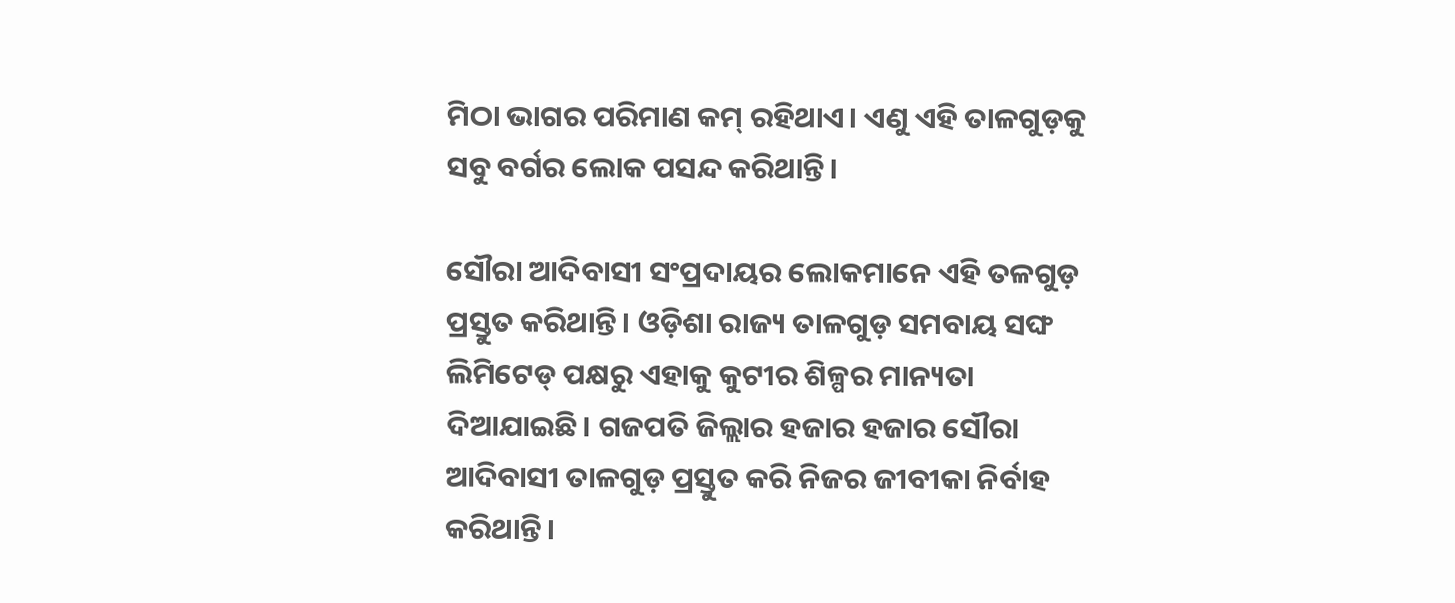ମିଠା ଭାଗର ପରିମାଣ କମ୍‌ ରହିଥାଏ। ଏଣୁ ଏହି ତାଳଗୁଡ଼କୁ ସବୁ ବର୍ଗର ଲୋକ ପସନ୍ଦ କରିଥାନ୍ତି।

ସୌରା ଆଦିବାସୀ ସଂପ୍ରଦାୟର ଲୋକମାନେ ଏହି ତଳଗୁଡ଼ ପ୍ରସ୍ତୁତ କରିଥାନ୍ତି। ଓଡ଼ିଶା ରାଜ୍ୟ ତାଳଗୁଡ଼ ସମବାୟ ସଙ୍ଘ ଲିମିଟେଡ୍‌ ପକ୍ଷରୁ ଏହାକୁ କୁଟୀର ଶିଳ୍ପର ମାନ୍ୟତା ଦିଆଯାଇଛି। ଗଜପତି ଜିଲ୍ଲାର ହଜାର ହଜାର ସୌରା ଆଦିବାସୀ ତାଳଗୁଡ଼ ପ୍ରସ୍ତୁତ କରି ନିଜର ଜୀବୀକା ନିର୍ବାହ କରିଥାନ୍ତି।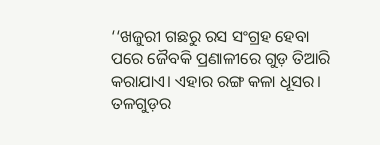‘‘ଖଜୁରୀ ଗଛରୁ ରସ ସଂଗ୍ରହ ହେବା ପରେ ଜୈବକି ପ୍ରଣାଳୀରେ ଗୁଡ଼ ତିଆରି କରାଯାଏ। ଏହାର ରଙ୍ଗ କଳା ଧୂସର। ତଳଗୁଡ଼ର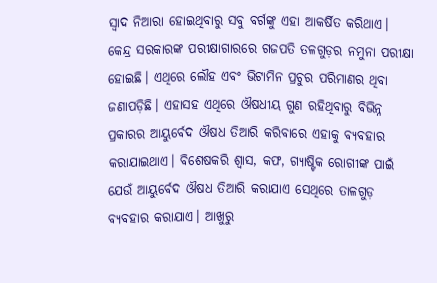ସ୍ୱାଦ ନିଆରା ହୋଇଥିବାରୁ ସବୁ ବର୍ଗଙ୍କୁ ଏହା ଆକର୍ଷିତ କରିଥାଏ। କେନ୍ଦ୍ର ସରକାରଙ୍କ ପରୀକ୍ଷାଗାରରେ ଗଜପତି ତଳଗୁଡ଼ର ନମୁନା ପରୀକ୍ଷା ହୋଇଛି। ଏଥିରେ ଲୌହ ଏବଂ ଭିଟାମିନ ପ୍ରଚୁର ପରିମାଣର ଥିବା ଜଣାପଡ଼ିଛି। ଏହାସହ ଏଥିରେ ଔଷଧୀୟ ଗୁଣ ରହିଥିବାରୁ ବିଭିନ୍ନ ପ୍ରକାରର ଆୟୁର୍ବେଦ ଔଷଧ ତିଆରି କରିବାରେ ଏହାକୁ ବ୍ୟବହାର କରାଯାଇଥାଏ। ବିଶେଷକରି ଶ୍ୱାସ, କଫ, ଗ୍ୟାଷ୍ଟିକ ରୋଗୀଙ୍କ ପାଇଁ ଯେଉଁ ଆୟୁର୍ବେଦ ଔଷଧ ତିଆରି କରାଯାଏ ସେଥିରେ ତାଳଗୁଡ଼ ବ୍ୟବହାର କରାଯାଏ। ଆଖୁରୁ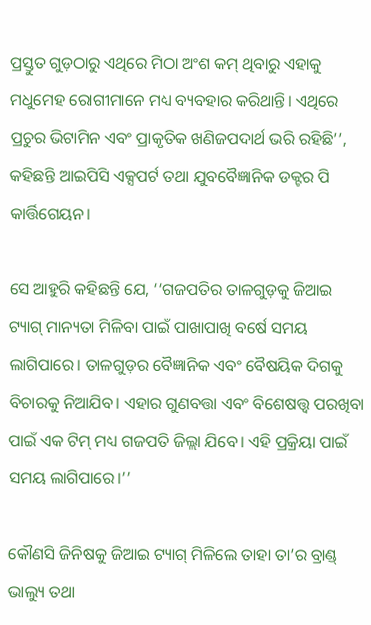ପ୍ରସ୍ତୁତ ଗୁଡ଼ଠାରୁ ଏଥିରେ ମିଠା ଅଂଶ କମ୍‌ ଥିବାରୁ ଏହାକୁ ମଧୁମେହ ରୋଗୀମାନେ ମଧ୍ୟ ବ୍ୟବହାର କରିଥାନ୍ତି। ଏଥିରେ ପ୍ରଚୁର ଭିଟାମିନ ଏବଂ ପ୍ରାକୃତିକ ଖଣିଜପଦାର୍ଥ ଭରି ରହିଛି’’, କହିଛନ୍ତି ଆଇପିସି ଏକ୍ସପର୍ଟ ତଥା ଯୁବବୈଜ୍ଞାନିକ ଡକ୍ଟର ପି କାର୍ତ୍ତିଗେୟନ।

ସେ ଆହୁରି କହିଛନ୍ତି ଯେ, ‘‘ଗଜପତିର ତାଳଗୁଡ଼କୁ ଜିଆଇ ଟ୍ୟାଗ୍‌ ମାନ୍ୟତା ମିଳିବା ପାଇଁ ପାଖାପାଖି ବର୍ଷେ ସମୟ ଲାଗିପାରେ। ତାଳଗୁଡ଼ର ବୈଜ୍ଞାନିକ ଏବଂ ବୈଷୟିକ ଦିଗକୁ ବିଚାରକୁ ନିଆଯିବ। ଏହାର ଗୁଣବତ୍ତା ଏବଂ ବିଶେଷତ୍ତ୍ୱ ପରଖିବା ପାଇଁ ଏକ ଟିମ୍‌ ମଧ୍ୟ ଗଜପତି ଜିଲ୍ଲା ଯିବେ। ଏହି ପ୍ରକ୍ରିୟା ପାଇଁ ସମୟ ଲାଗିପାରେ।’’

କୌଣସି ଜିନିଷକୁ ଜିଆଇ ଟ୍ୟାଗ୍‌ ମିଳିଲେ ତାହା ତା’ର ବ୍ରାଣ୍ଡ୍ ଭାଲ୍ୟୁ ତଥା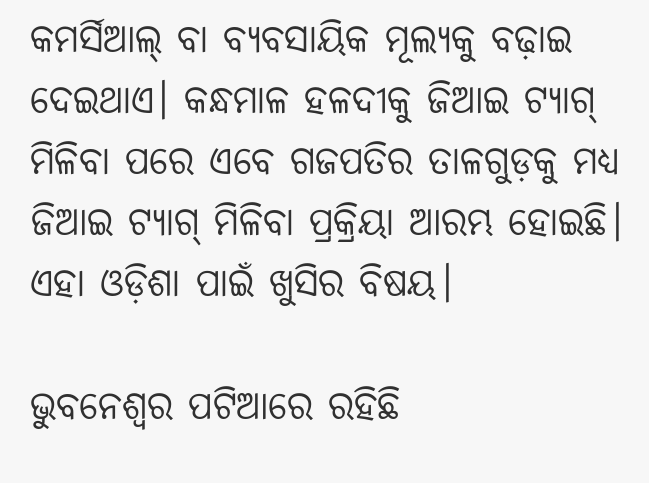କମର୍ସିଆଲ୍ ବା ବ୍ୟବସାୟିକ ମୂଲ୍ୟକୁ ବଢ଼ାଇ ଦେଇଥାଏ। କନ୍ଧମାଳ ହଳଦୀକୁ ଜିଆଇ ଟ୍ୟାଗ୍‌ ମିଳିବା ପରେ ଏବେ ଗଜପତିର ତାଳଗୁଡ଼କୁ ମଧ୍ୟ ଜିଆଇ ଟ୍ୟାଗ୍‌ ମିଳିବା ପ୍ରକ୍ରିୟା ଆରମ୍ଭ ହୋଇଛି। ଏହା ଓଡ଼ିଶା ପାଇଁ ଖୁସିର ବିଷୟ।

ଭୁବନେଶ୍ୱର ପଟିଆରେ ରହିଛି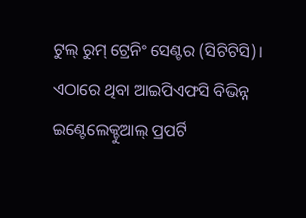ଟୁଲ୍‌ ରୁମ୍‌ ଟ୍ରେନିଂ ସେଣ୍ଟର (ସିଟିଟିସି)। ଏଠାରେ ଥିବା ଆଇପିଏଫସି ବିଭିନ୍ନ ଇଣ୍ଟେଲେକ୍ଚୁଆଲ୍ ପ୍ରପର୍ଟି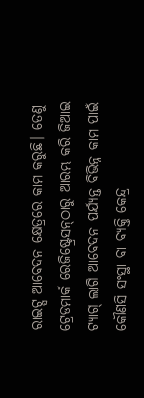ରାଇଟ୍ସ ଆବେଦନ କ୍ଷେତ୍ରରେ କାମ କରୁଛି। ତେଣୁ ଟ୍ରେଡମାର୍କ ରେଜିଷ୍ଟ୍ରେସନ୍‌ଠାରୁ ଆରମ୍ଭ କରି ଜିଆଇ ଟ୍ୟାଗ୍‌ ଲାଗି ଆବେଦନ ପର୍ଯ୍ୟନ୍ତ ବିଭିନ୍ନ କାମ ପାଇଁ କୌଣସି ସଂସ୍ଥା ବା ବ୍ୟକ୍ତି କେନ୍ଦ୍ର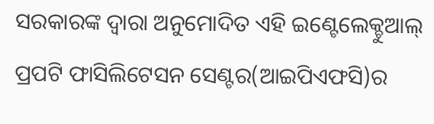ସରକାରଙ୍କ ଦ୍ୱାରା ଅନୁମୋଦିତ ଏହି ଇଣ୍ଟେଲେକ୍ଚୁଆଲ୍‌ ପ୍ରପଟି ଫାସିଲିଟେସନ ସେଣ୍ଟର(ଆଇପିଏଫସି)ର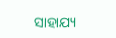ସାହାଯ୍ୟ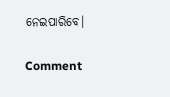ନେଇପାରିବେ।

Comment